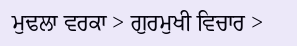ਮੁਢਲਾ ਵਰਕਾ > ਗੁਰਮੁਖੀ ਵਿਚਾਰ >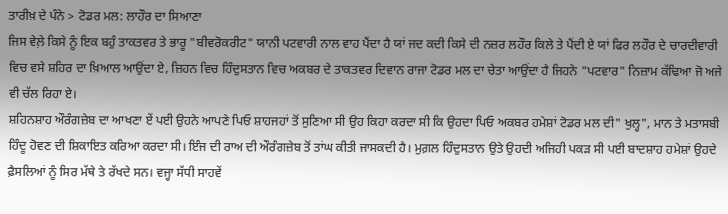ਤਾਰੀਖ਼ ਦੇ ਪੰਨੇ > ਟੋਡਰ ਮਲ: ਲਾਹੌਰ ਦਾ ਸਿਆਣਾ
ਜਿਸ ਵੇਲ਼ੇ ਕਿਸੇ ਨੂੰ ਇਕ ਬਹੁੰ ਤਾਕਤਵਰ ਤੇ ਭਾਰੂ "ਬੀਵਰੋਕਰੀਟ" ਯਾਨੀ ਪਟਵਾਰੀ ਨਾਲ ਵਾਹ ਪੈਂਦਾ ਹੈ ਯਾਂ ਜਦ ਕਦੀ ਕਿਸੇ ਦੀ ਨਜ਼ਰ ਲਹੌਰ ਕਿਲੇ ਤੇ ਪੈਂਦੀ ਏ ਯਾਂ ਫਿਰ ਲਹੌਰ ਦੇ ਚਾਰਦੀਵਾਰੀ ਵਿਚ ਵਸੇ ਸ਼ਹਿਰ ਦਾ ਖ਼ਿਆਲ ਆਉਂਦਾ ਏ, ਜ਼ਿਹਨ ਵਿਚ ਹਿੰਦੁਸਤਾਨ ਵਿਚ ਅਕਬਰ ਦੇ ਤਾਕਤਵਰ ਦਿਵਾਨ ਰਾਜਾ ਟੋਡਰ ਮਲ ਦਾ ਚੇਤਾ ਆਉਂਦਾ ਹੈ ਜਿਹਨੇ "ਪਟਵਾਰ" ਨਿਜ਼ਾਮ ਕੱਢਿਆ ਜੋ ਅਜੇ ਵੀ ਚੱਲ ਰਿਹਾ ਏ।
ਸ਼ਹਿਨਸ਼ਾਹ ਔਰੰਗਜ਼ੇਬ ਦਾ ਆਖਣਾ ਏਂ ਪਈ ਉਹਨੇ ਆਪਣੇ ਪਿਓ ਸ਼ਾਹਜਹਾਂ ਤੋਂ ਸੁਣਿਆ ਸੀ ਉਹ ਕਿਹਾ ਕਰਦਾ ਸੀ ਕਿ ਉਹਦਾ ਪਿਓ ਅਕਬਰ ਹਮੇਸ਼ਾਂ ਟੋਡਰ ਮਲ ਦੀ" ਖੁਲ੍ਹ", ਮਾਨ ਤੇ ਮਤਾਸਬੀ ਹਿੰਦੂ ਹੋਵਣ ਦੀ ਸ਼ਿਕਾਇਤ ਕਰਿਆ ਕਰਦਾ ਸੀ। ਇੰਜ ਦੀ ਰਾਅ ਦੀ ਔਰੰਗਜ਼ੇਬ ਤੋਂ ਤਾਂਘ ਕੀਤੀ ਜਾਸਕਦੀ ਹੈ। ਮੁਗ਼ਲ ਹਿੰਦੁਸਤਾਨ ਉਤੇ ਉਹਦੀ ਅਜਿਹੀ ਪਕੜ ਸੀ ਪਈ ਬਾਦਸ਼ਾਹ ਹਮੇਸ਼ਾਂ ਉਹਦੇ ਫ਼ੈਸਲਿਆਂ ਨੂੰ ਸਿਰ ਮੱਥੇ ਤੇ ਰੱਖਦੇ ਸਨ। ਵਜ੍ਹਾ ਸੱਧੀ ਸਾਹਵੇਂ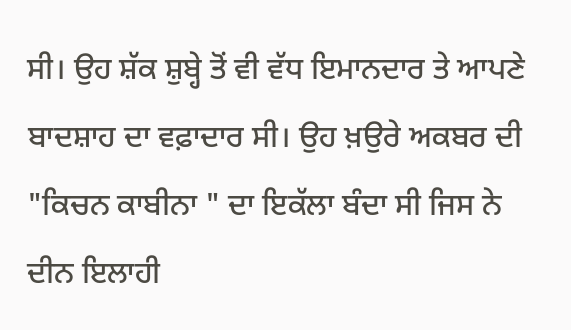ਸੀ। ਉਹ ਸ਼ੱਕ ਸ਼ੁਬ੍ਹੇ ਤੋਂ ਵੀ ਵੱਧ ਇਮਾਨਦਾਰ ਤੇ ਆਪਣੇ ਬਾਦਸ਼ਾਹ ਦਾ ਵਫ਼ਾਦਾਰ ਸੀ। ਉਹ ਖ਼ਉਰੇ ਅਕਬਰ ਦੀ "ਕਿਚਨ ਕਾਬੀਨਾ " ਦਾ ਇਕੱਲਾ ਬੰਦਾ ਸੀ ਜਿਸ ਨੇ ਦੀਨ ਇਲਾਹੀ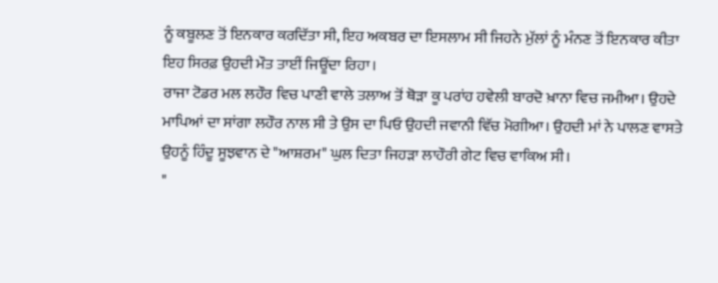ਨੂੰ ਕਬੂਲਣ ਤੋਂ ਇਨਕਾਰ ਕਰਦਿੱਤਾ ਸੀ, ਇਹ ਅਕਬਰ ਦਾ ਇਸਲਾਮ ਸੀ ਜਿਹਨੇ ਮੁੱਲਾਂ ਨੂੰ ਮੰਨਣ ਤੋਂ ਇਨਕਾਰ ਕੀਤਾ ਇਹ ਸਿਰਫ਼ ਉਹਦੀ ਮੌਤ ਤਾਈਂ ਜਿਊਂਦਾ ਰਿਹਾ।
ਰਾਜਾ ਟੋਡਰ ਮਲ ਲਹੌਰ ਵਿਚ ਪਾਣੀ ਵਾਲੇ ਤਲਾਅ ਤੋਂ ਥੋੜਾ ਕੂ ਪਰਾਂਹ ਹਵੇਲੀ ਬਾਰਦੋ ਖ਼ਾਨਾ ਵਿਚ ਜਮੀਆ। ਉਹਦੇ ਮਾਪਿਆਂ ਦਾ ਸਾਂਗਾ ਲਹੌਰ ਨਾਲ ਸੀ ਤੇ ਉਸ ਦਾ ਪਿਓ ਉਹਦੀ ਜਵਾਨੀ ਵਿੱਚ ਮੋਗੀਆ। ਉਹਦੀ ਮਾਂ ਨੇ ਪਾਲਣ ਵਾਸਤੇ ਉਹਨੂੰ ਹਿੰਦੂ ਸੂਝਵਾਨ ਦੇ "ਆਸ਼ਰਮ" ਘੁਲ ਦਿਤਾ ਜਿਹੜਾ ਲਾਹੌਰੀ ਗੇਟ ਵਿਚ ਵਾਕਿਅ ਸੀ।
"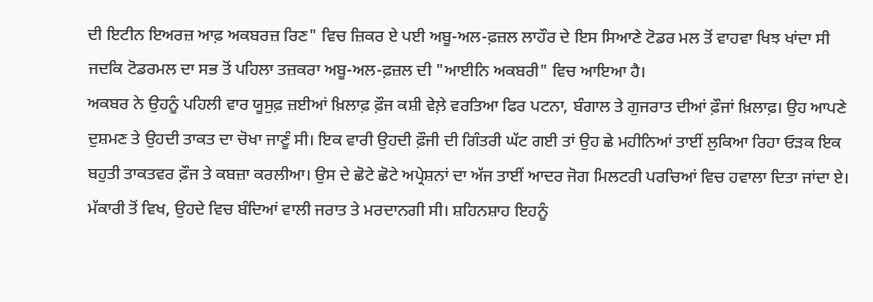ਦੀ ਇਟੀਨ ਇਅਰਜ਼ ਆਫ਼ ਅਕਬਰਜ਼ ਰਿਣ" ਵਿਚ ਜ਼ਿਕਰ ਏ ਪਈ ਅਬੂ-ਅਲ-ਫ਼ਜ਼ਲ ਲਾਹੌਰ ਦੇ ਇਸ ਸਿਆਣੇ ਟੋਡਰ ਮਲ ਤੋਂ ਵਾਹਵਾ ਖਿਝ ਖਾਂਦਾ ਸੀ ਜਦਕਿ ਟੋਡਰਮਲ ਦਾ ਸਭ ਤੋਂ ਪਹਿਲਾ ਤਜ਼ਕਰਾ ਅਬੂ-ਅਲ-ਫ਼ਜ਼ਲ ਦੀ "ਆਈਨਿ ਅਕਬਰੀ" ਵਿਚ ਆਇਆ ਹੈ।
ਅਕਬਰ ਨੇ ਉਹਨੂੰ ਪਹਿਲੀ ਵਾਰ ਯੂਸੁਫ਼ ਜ਼ਈਆਂ ਖ਼ਿਲਾਫ਼ ਫ਼ੌਜ ਕਸ਼ੀ ਵੇਲ਼ੇ ਵਰਤਿਆ ਫਿਰ ਪਟਨਾ, ਬੰਗਾਲ ਤੇ ਗੁਜਰਾਤ ਦੀਆਂ ਫ਼ੌਜਾਂ ਖ਼ਿਲਾਫ਼। ਉਹ ਆਪਣੇ ਦੁਸ਼ਮਣ ਤੇ ਉਹਦੀ ਤਾਕਤ ਦਾ ਚੋਖਾ ਜਾਣੂੰ ਸੀ। ਇਕ ਵਾਰੀ ਉਹਦੀ ਫ਼ੌਜੀ ਦੀ ਗਿੰਤਰੀ ਘੱਟ ਗਈ ਤਾਂ ਉਹ ਛੇ ਮਹੀਨਿਆਂ ਤਾਈਂ ਲੁਕਿਆ ਰਿਹਾ ਓੜਕ ਇਕ ਬਹੁਤੀ ਤਾਕਤਵਰ ਫ਼ੌਜ ਤੇ ਕਬਜ਼ਾ ਕਰਲੀਆ। ਉਸ ਦੇ ਛੋਟੇ ਛੋਟੇ ਅਪ੍ਰੇਸ਼ਨਾਂ ਦਾ ਅੱਜ ਤਾਈਂ ਆਦਰ ਜੋਗ ਮਿਲਟਰੀ ਪਰਚਿਆਂ ਵਿਚ ਹਵਾਲਾ ਦਿਤਾ ਜਾਂਦਾ ਏ। ਮੱਕਾਰੀ ਤੋਂ ਵਿਖ, ਉਹਦੇ ਵਿਚ ਬੰਦਿਆਂ ਵਾਲੀ ਜਰਾਤ ਤੇ ਮਰਦਾਨਗੀ ਸੀ। ਸ਼ਹਿਨਸ਼ਾਹ ਇਹਨੂੰ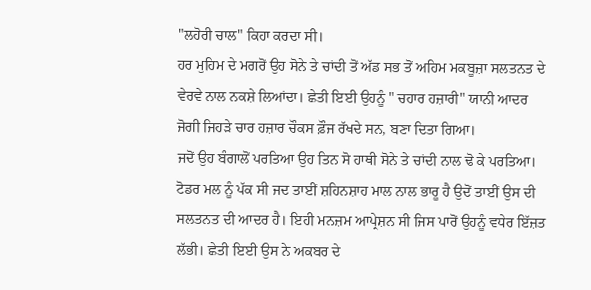"ਲਹੋਰੀ ਚਾਲ" ਕਿਹਾ ਕਰਦਾ ਸੀ।
ਹਰ ਮੁਹਿਮ ਦੇ ਮਗਰੋਂ ਉਹ ਸੋਨੇ ਤੇ ਚਾਂਦੀ ਤੋਂ ਅੱਡ ਸਭ ਤੋਂ ਅਹਿਮ ਮਕਬੂਜ਼ਾ ਸਲਤਨਤ ਦੇ ਵੇਰਵੇ ਨਾਲ ਨਕਸ਼ੇ ਲਿਆਂਦਾ। ਛੇਤੀ ਇਈ ਉਹਨੂੰ " ਚਹਾਰ ਹਜ਼ਾਰੀ" ਯਾਨੀ ਆਦਰ ਜੋਗੀ ਜਿਹੜੇ ਚਾਰ ਹਜ਼ਾਰ ਚੌਕਸ ਫ਼ੌਜ ਰੱਖਦੇ ਸਨ, ਬਣਾ ਦਿਤਾ ਗਿਆ।
ਜਦੋਂ ਉਹ ਬੰਗਾਲੋਂ ਪਰਤਿਆ ਉਹ ਤਿਨ ਸੋ ਹਾਥੀ ਸੋਨੇ ਤੇ ਚਾਂਦੀ ਨਾਲ ਢੋ ਕੇ ਪਰਤਿਆ। ਟੋਡਰ ਮਲ ਨੂੰ ਪੱਕ ਸੀ ਜਦ ਤਾਈਂ ਸ਼ਹਿਨਸ਼ਾਹ ਮਾਲ ਨਾਲ ਭਾਰੂ ਹੈ ਉਦੋਂ ਤਾਈਂ ਉਸ ਦੀ ਸਲਤਨਤ ਦੀ ਆਦਰ ਹੈ। ਇਹੀ ਮਨਜ਼ਮ ਆਪ੍ਰੇਸ਼ਨ ਸੀ ਜਿਸ ਪਾਰੋਂ ਉਹਨੂੰ ਵਧੇਰ ਇੱਜ਼ਤ ਲੱਭੀ। ਛੇਤੀ ਇਈ ਉਸ ਨੇ ਅਕਬਰ ਦੇ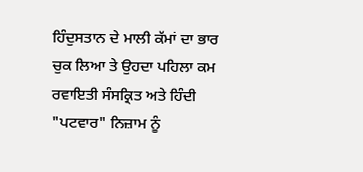ਹਿੰਦੁਸਤਾਨ ਦੇ ਮਾਲੀ ਕੱਮਾਂ ਦਾ ਭਾਰ ਚੁਕ ਲਿਆ ਤੇ ਉਹਦਾ ਪਹਿਲਾ ਕਮ ਰਵਾਇਤੀ ਸੰਸਕ੍ਰਿਤ ਅਤੇ ਹਿੰਦੀ "ਪਟਵਾਰ" ਨਿਜ਼ਾਮ ਨੂੰ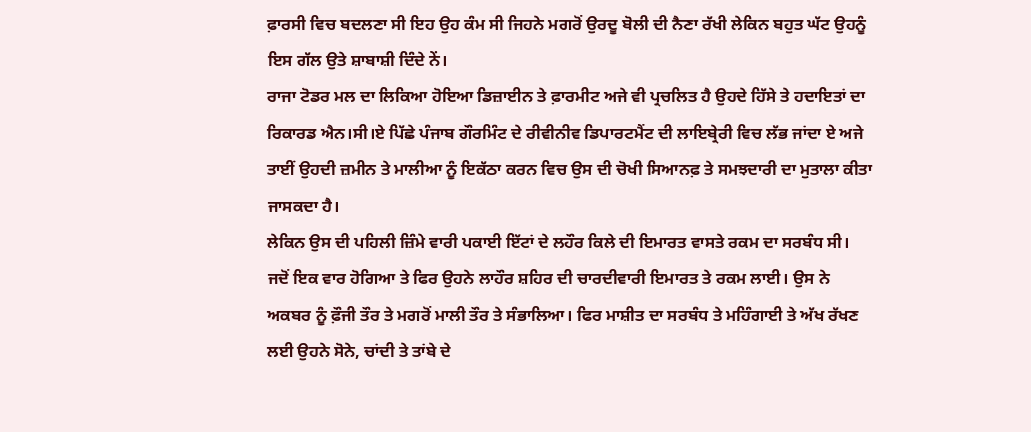ਫ਼ਾਰਸੀ ਵਿਚ ਬਦਲਣਾ ਸੀ ਇਹ ਉਹ ਕੰਮ ਸੀ ਜਿਹਨੇ ਮਗਰੋਂ ਉਰਦੂ ਬੋਲੀ ਦੀ ਨੈਣਾ ਰੱਖੀ ਲੇਕਿਨ ਬਹੁਤ ਘੱਟ ਉਹਨੂੰ ਇਸ ਗੱਲ ਉਤੇ ਸ਼ਾਬਾਸ਼ੀ ਦਿੰਦੇ ਨੇਂ।
ਰਾਜਾ ਟੋਡਰ ਮਲ ਦਾ ਲਿਕਿਆ ਹੋਇਆ ਡਿਜ਼ਾਈਨ ਤੇ ਫ਼ਾਰਮੀਟ ਅਜੇ ਵੀ ਪ੍ਰਚਲਿਤ ਹੈ ਉਹਦੇ ਹਿੱਸੇ ਤੇ ਹਦਾਇਤਾਂ ਦਾ ਰਿਕਾਰਡ ਐਨ।ਸੀ।ਏ ਪਿੱਛੇ ਪੰਜਾਬ ਗੌਰਮਿੰਟ ਦੇ ਰੀਵੀਨੀਵ ਡਿਪਾਰਟਮੈਂਟ ਦੀ ਲਾਇਬ੍ਰੇਰੀ ਵਿਚ ਲੱਭ ਜਾਂਦਾ ਏ ਅਜੇ ਤਾਈਂ ਉਹਦੀ ਜ਼ਮੀਨ ਤੇ ਮਾਲੀਆ ਨੂੰ ਇਕੱਠਾ ਕਰਨ ਵਿਚ ਉਸ ਦੀ ਚੋਖੀ ਸਿਆਨਫ਼ ਤੇ ਸਮਝਦਾਰੀ ਦਾ ਮੁਤਾਲਾ ਕੀਤਾ ਜਾਸਕਦਾ ਹੈ।
ਲੇਕਿਨ ਉਸ ਦੀ ਪਹਿਲੀ ਜ਼ਿੰਮੇ ਵਾਰੀ ਪਕਾਈ ਇੱਟਾਂ ਦੇ ਲਹੌਰ ਕਿਲੇ ਦੀ ਇਮਾਰਤ ਵਾਸਤੇ ਰਕਮ ਦਾ ਸਰਬੰਧ ਸੀ। ਜਦੋਂ ਇਕ ਵਾਰ ਹੋਗਿਆ ਤੇ ਫਿਰ ਉਹਨੇ ਲਾਹੌਰ ਸ਼ਹਿਰ ਦੀ ਚਾਰਦੀਵਾਰੀ ਇਮਾਰਤ ਤੇ ਰਕਮ ਲਾਈ। ਉਸ ਨੇ ਅਕਬਰ ਨੂੰ ਫ਼ੌਜੀ ਤੌਰ ਤੇ ਮਗਰੋਂ ਮਾਲੀ ਤੌਰ ਤੇ ਸੰਭਾਲਿਆ। ਫਿਰ ਮਾਸ਼ੀਤ ਦਾ ਸਰਬੰਧ ਤੇ ਮਹਿੰਗਾਈ ਤੇ ਅੱਖ ਰੱਖਣ ਲਈ ਉਹਨੇ ਸੋਨੇ, ਚਾਂਦੀ ਤੇ ਤਾਂਬੇ ਦੇ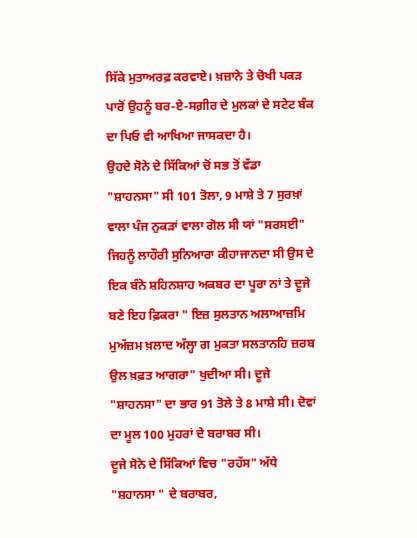ਸਿੱਕੇ ਮੁਤਾਅਰਫ਼ ਕਰਵਾਏ। ਖ਼ਜ਼ਾਨੇ ਤੇ ਚੋਖੀ ਪਕੜ ਪਾਰੋਂ ਉਹਨੂੰ ਬਰ-ਏ-ਸਗ਼ੀਰ ਦੇ ਮੁਲਕਾਂ ਦੇ ਸਟੇਟ ਬੰਕ ਦਾ ਪਿਓ ਵੀ ਆਖਿਆ ਜਾਸਕਦਾ ਹੈ।
ਉਹਦੇ ਸੋਨੇ ਦੇ ਸਿੱਕਿਆਂ ਚੋਂ ਸਭ ਤੋਂ ਵੱਡਾ "ਸ਼ਾਹਨਸਾ" ਸੀ 101 ਤੋਲਾ, 9 ਮਾਸ਼ੇ ਤੇ 7 ਸੁਰਖ਼ਾਂ ਵਾਲਾ ਪੰਜ ਨੁਕੜਾਂ ਵਾਲਾ ਗੋਲ ਸੀ ਯਾਂ "ਸਰਸਈ" ਜਿਹਨੂੰ ਲਾਹੌਰੀ ਸੁਨਿਆਰਾ ਕੀਹਾਜਾਨਦਾ ਸੀ ਉਸ ਦੇ ਇਕ ਬੰਨੇ ਸ਼ਹਿਨਸ਼ਾਹ ਅਕਬਰ ਦਾ ਪੂਰਾ ਨਾਂ ਤੇ ਦੂਜੇ ਬਣੇ ਇਹ ਫ਼ਿਕਰਾ " ਇਜ਼ ਸੁਲਤਾਨ ਅਲਾਆਜ਼ਮਿ ਮੁਅੱਜ਼ਮ ਖ਼ਲਾਦ ਅੱਲ੍ਹਾ ਗ ਮੁਕਤਾ ਸਲਤਾਨਹਿ ਜ਼ਰਬ ਉਲ ਖ਼ਫ਼ਤ ਆਗਰਾ" ਖੁਦੀਆ ਸੀ। ਦੂਜੇ "ਸ਼ਾਹਨਸਾ" ਦਾ ਭਾਰ 91 ਤੋਲੇ ਤੇ 8 ਮਾਸ਼ੇ ਸੀ। ਦੋਵਾਂ ਦਾ ਮੂਲ 100 ਮੁਹਰਾਂ ਦੇ ਬਰਾਬਰ ਸੀ।
ਦੂਜੇ ਸੋਨੇ ਦੇ ਸਿੱਕਿਆਂ ਵਿਚ "ਰਹੱਸ" ਅੱਧੇ "ਸ਼ਹਾਨਸਾ " ਦੇ ਬਰਾਬਰ,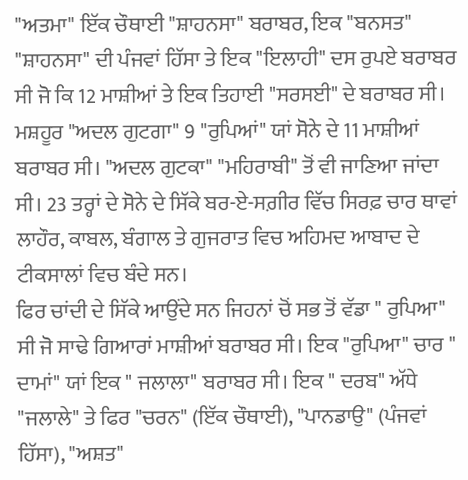"ਅਤਮਾ" ਇੱਕ ਚੌਥਾਈ "ਸ਼ਾਹਨਸਾ" ਬਰਾਬਰ, ਇਕ "ਬਨਸਤ" "ਸ਼ਾਹਨਸਾ" ਦੀ ਪੰਜਵਾਂ ਹਿੱਸਾ ਤੇ ਇਕ "ਇਲਾਹੀ" ਦਸ ਰੁਪਏ ਬਰਾਬਰ ਸੀ ਜੋ ਕਿ 12 ਮਾਸ਼ੀਆਂ ਤੇ ਇਕ ਤਿਹਾਈ "ਸਰਸਈ" ਦੇ ਬਰਾਬਰ ਸੀ। ਮਸ਼ਹੂਰ "ਅਦਲ ਗੁਟਗਾ" 9 "ਰੁਪਿਆਂ" ਯਾਂ ਸੋਨੇ ਦੇ 11 ਮਾਸ਼ੀਆਂ ਬਰਾਬਰ ਸੀ। "ਅਦਲ ਗੁਟਕਾ" "ਮਹਿਰਾਬੀ" ਤੋਂ ਵੀ ਜਾਣਿਆ ਜਾਂਦਾ ਸੀ। 23 ਤਰ੍ਹਾਂ ਦੇ ਸੋਨੇ ਦੇ ਸਿੱਕੇ ਬਰ-ਏ-ਸਗ਼ੀਰ ਵਿੱਚ ਸਿਰਫ਼ ਚਾਰ ਥਾਵਾਂ ਲਾਹੌਰ, ਕਾਬਲ, ਬੰਗਾਲ ਤੇ ਗੁਜਰਾਤ ਵਿਚ ਅਹਿਮਦ ਆਬਾਦ ਦੇ ਟੀਕਸਾਲਾਂ ਵਿਚ ਬੰਦੇ ਸਨ।
ਫਿਰ ਚਾਂਦੀ ਦੇ ਸਿੱਕੇ ਆਉਂਦੇ ਸਨ ਜਿਹਨਾਂ ਚੋਂ ਸਭ ਤੋਂ ਵੱਡਾ " ਰੁਪਿਆ" ਸੀ ਜੋ ਸਾਢੇ ਗਿਆਰਾਂ ਮਾਸ਼ੀਆਂ ਬਰਾਬਰ ਸੀ। ਇਕ "ਰੁਪਿਆ" ਚਾਰ " ਦਾਮਾਂ" ਯਾਂ ਇਕ " ਜਲਾਲਾ" ਬਰਾਬਰ ਸੀ। ਇਕ " ਦਰਬ" ਅੱਧੇ "ਜਲਾਲੇ" ਤੇ ਫਿਰ "ਚਰਨ" (ਇੱਕ ਚੌਥਾਈ), "ਪਾਨਡਾਉ" (ਪੰਜਵਾਂ ਹਿੱਸਾ), "ਅਸ਼ਤ"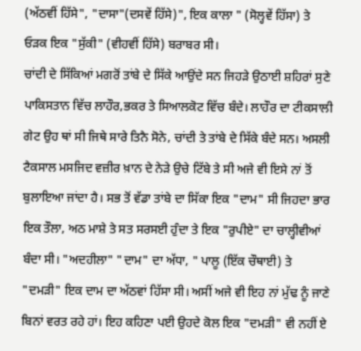(ਅੱਠਵੀਂ ਹਿੱਸੇ", "ਦਾਸਾ"(ਦਸਵੇਂ ਹਿੱਸੇ)", ਇਕ ਕਾਲਾ " (ਸੋਲ੍ਹਵੇਂ ਹਿੱਸਾ) ਤੇ ਓੜਕ ਇਕ "ਸੁੱਕੀ" (ਵੀਹਵੀਂ ਹਿੱਸੇ) ਬਰਾਬਰ ਸੀ।
ਚਾਂਦੀ ਦੇ ਸਿੱਕਿਆਂ ਮਗਰੋਂ ਤਾਂਬੇ ਦੇ ਸਿੱਕੇ ਆਉਂਦੇ ਸਨ ਜਿਹੜੇ ਉਠਾਈ ਸ਼ਹਿਰਾਂ ਸੁਣੇ ਪਾਕਿਸਤਾਨ ਵਿੱਚ ਲਾਹੌਰ,ਭਕਰ ਤੇ ਸਿਆਲਕੋਟ ਵਿੱਚ ਬੰਦੇ। ਲਾਹੌਰ ਦਾ ਟੀਕਸਾਲੀ ਗੇਟ ਉਹ ਥਾਂ ਸੀ ਜਿਥੇ ਸਾਰੇ ਤਿਨੈ ਸੋਨੇ, ਚਾਂਦੀ ਤੇ ਤਾਂਬੇ ਦੇ ਸਿੱਕੇ ਬੰਦੇ ਸਨ। ਅਸਲੀ ਟੈਕਸਾਲ ਮਸਜਿਦ ਵਜ਼ੀਰ ਖ਼ਾਨ ਦੇ ਨੇੜੇ ਉਚੇ ਟਿੱਬੇ ਤੇ ਸੀ ਅਜੇ ਵੀ ਇਸੇ ਨਾਂ ਤੋਂ ਬੁਲਾਇਆ ਜਾਂਦਾ ਹੈ। ਸਭ ਤੋਂ ਵੱਡਾ ਤਾਂਬੇ ਦਾ ਸਿੱਕਾ ਇਕ "ਦਾਮ" ਸੀ ਜਿਹਦਾ ਭਾਰ ਇਕ ਤੌਲਾ, ਅਠ ਮਾਸ਼ੇ ਤੇ ਸਤ ਸਰਸਈ ਹੁੰਦਾ ਤੇ ਇਕ "ਰੁਪੀਏ" ਦਾ ਚਾਲ੍ਹੀਵੀਆਂ ਬੰਦਾ ਸੀ। "ਅਦਹੀਲਾ" "ਦਾਮ" ਦਾ ਅੱਧਾ, " ਪਾਲੂ (ਇੱਕ ਚੌਥਾਈ) ਤੇ "ਦਮੜੀ" ਇਕ ਦਾਮ ਦਾ ਅੱਠਵਾਂ ਹਿੱਸਾ ਸੀ। ਅਸੀਂ ਅਜੇ ਵੀ ਇਹ ਨਾਂ ਮੁੱਢ ਨੂੰ ਜਾਣੇ ਬਿਨਾਂ ਵਰਤ ਰਹੇ ਹਾਂ। ਇਹ ਕਹਿਣਾ ਪਈ ਉਹਦੇ ਕੋਲ ਇਕ "ਦਮੜੀ" ਵੀ ਨਹੀਂ ਏ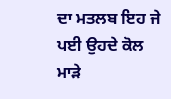ਦਾ ਮਤਲਬ ਇਹ ਜੇ ਪਈ ਉਹਦੇ ਕੋਲ ਮਾੜੇ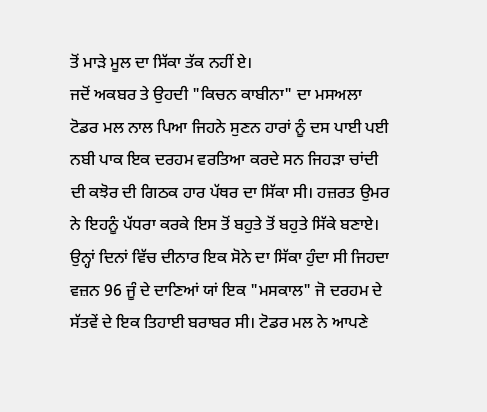ਤੋਂ ਮਾੜੇ ਮੂਲ ਦਾ ਸਿੱਕਾ ਤੱਕ ਨਹੀਂ ਏ।
ਜਦੋਂ ਅਕਬਰ ਤੇ ਉਹਦੀ "ਕਿਚਨ ਕਾਬੀਨਾ" ਦਾ ਮਸਅਲਾ ਟੋਡਰ ਮਲ ਨਾਲ ਪਿਆ ਜਿਹਨੇ ਸੁਣਨ ਹਾਰਾਂ ਨੂੰ ਦਸ ਪਾਈ ਪਈ ਨਬੀ ਪਾਕ ਇਕ ਦਰਹਮ ਵਰਤਿਆ ਕਰਦੇ ਸਨ ਜਿਹੜਾ ਚਾਂਦੀ ਦੀ ਕਝੋਰ ਦੀ ਗਿਠਕ ਹਾਰ ਪੱਥਰ ਦਾ ਸਿੱਕਾ ਸੀ। ਹਜ਼ਰਤ ਉਮਰ ਨੇ ਇਹਨੂੰ ਪੱਧਰਾ ਕਰਕੇ ਇਸ ਤੋਂ ਬਹੁਤੇ ਤੋਂ ਬਹੁਤੇ ਸਿੱਕੇ ਬਣਾਏ। ਉਨ੍ਹਾਂ ਦਿਨਾਂ ਵਿੱਚ ਦੀਨਾਰ ਇਕ ਸੋਨੇ ਦਾ ਸਿੱਕਾ ਹੁੰਦਾ ਸੀ ਜਿਹਦਾ ਵਜ਼ਨ 96 ਜੂੰ ਦੇ ਦਾਣਿਆਂ ਯਾਂ ਇਕ "ਮਸਕਾਲ" ਜੋ ਦਰਹਮ ਦੇ ਸੱਤਵੇਂ ਦੇ ਇਕ ਤਿਹਾਈ ਬਰਾਬਰ ਸੀ। ਟੋਡਰ ਮਲ ਨੇ ਆਪਣੇ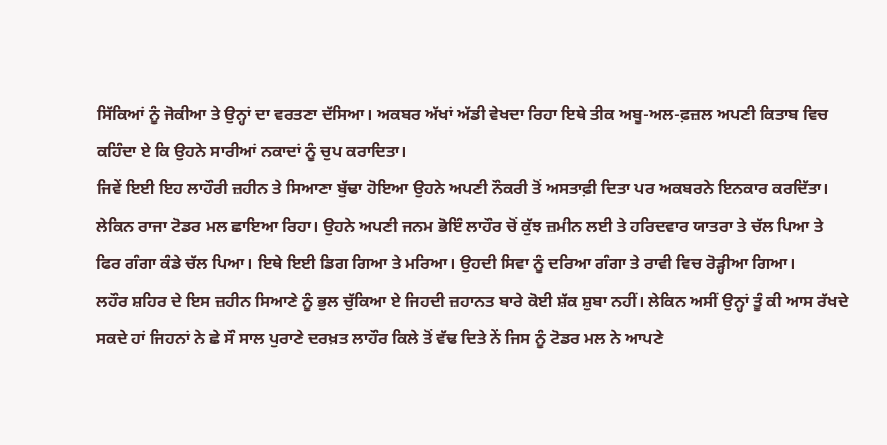ਸਿੱਕਿਆਂ ਨੂੰ ਜੋਕੀਆ ਤੇ ਉਨ੍ਹਾਂ ਦਾ ਵਰਤਣਾ ਦੱਸਿਆ। ਅਕਬਰ ਅੱਖਾਂ ਅੱਡੀ ਵੇਖਦਾ ਰਿਹਾ ਇਥੇ ਤੀਕ ਅਬੂ-ਅਲ-ਫ਼ਜ਼ਲ ਅਪਣੀ ਕਿਤਾਬ ਵਿਚ ਕਹਿੰਦਾ ਏ ਕਿ ਉਹਨੇ ਸਾਰੀਆਂ ਨਕਾਦਾਂ ਨੂੰ ਚੁਪ ਕਰਾਦਿਤਾ।
ਜਿਵੇਂ ਇਈ ਇਹ ਲਾਹੌਰੀ ਜ਼ਹੀਨ ਤੇ ਸਿਆਣਾ ਬੁੱਢਾ ਹੋਇਆ ਉਹਨੇ ਅਪਣੀ ਨੌਕਰੀ ਤੋਂ ਅਸਤਾਫ਼ੀ ਦਿਤਾ ਪਰ ਅਕਬਰਨੇ ਇਨਕਾਰ ਕਰਦਿੱਤਾ। ਲੇਕਿਨ ਰਾਜਾ ਟੋਡਰ ਮਲ ਛਾਇਆ ਰਿਹਾ। ਉਹਨੇ ਅਪਣੀ ਜਨਮ ਭੋਇੰ ਲਾਹੌਰ ਚੋਂ ਕੁੱਝ ਜ਼ਮੀਨ ਲਈ ਤੇ ਹਰਿਦਵਾਰ ਯਾਤਰਾ ਤੇ ਚੱਲ ਪਿਆ ਤੇ ਫਿਰ ਗੰਗਾ ਕੰਡੇ ਚੱਲ ਪਿਆ। ਇਥੇ ਇਈ ਡਿਗ ਗਿਆ ਤੇ ਮਰਿਆ। ਉਹਦੀ ਸਿਵਾ ਨੂੰ ਦਰਿਆ ਗੰਗਾ ਤੇ ਰਾਵੀ ਵਿਚ ਰੋੜ੍ਹੀਆ ਗਿਆ।
ਲਹੌਰ ਸ਼ਹਿਰ ਦੇ ਇਸ ਜ਼ਹੀਨ ਸਿਆਣੇ ਨੂੰ ਭੁਲ ਚੁੱਕਿਆ ਏ ਜਿਹਦੀ ਜ਼ਹਾਨਤ ਬਾਰੇ ਕੋਈ ਸ਼ੱਕ ਸ਼ੁਬਾ ਨਹੀਂ। ਲੇਕਿਨ ਅਸੀਂ ਉਨ੍ਹਾਂ ਤੂੰ ਕੀ ਆਸ ਰੱਖਦੇ ਸਕਦੇ ਹਾਂ ਜਿਹਨਾਂ ਨੇ ਛੇ ਸੌ ਸਾਲ ਪੁਰਾਣੇ ਦਰਖ਼ਤ ਲਾਹੌਰ ਕਿਲੇ ਤੋਂ ਵੱਢ ਦਿਤੇ ਨੇਂ ਜਿਸ ਨੂੰ ਟੋਡਰ ਮਲ ਨੇ ਆਪਣੇ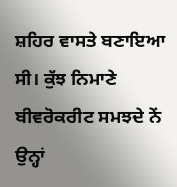ਸ਼ਹਿਰ ਵਾਸਤੇ ਬਣਾਇਆ ਸੀ। ਕੁੱਝ ਨਿਮਾਣੇ ਬੀਵਰੋਕਰੀਟ ਸਮਝਦੇ ਨੇਂ ਉਨ੍ਹਾਂ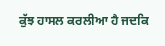ਕੁੱਝ ਹਾਸਲ ਕਰਲੀਆ ਹੈ ਜਦਕਿ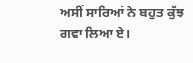ਅਸੀਂ ਸਾਰਿਆਂ ਨੇ ਬਹੁਤ ਕੁੱਝ ਗਵਾ ਲਿਆ ਏ।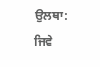ਉਲਥਾ: ਜਿਵੇ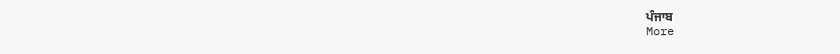ਪੰਜਾਬ
More